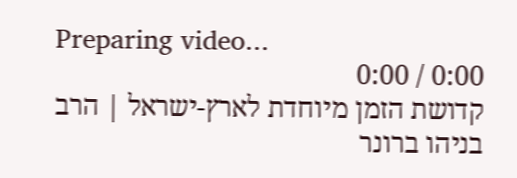Preparing video...
0:00 / 0:00
קדושת הזמן מיוחדת לארץ-ישראל | הרב בניהו ברונר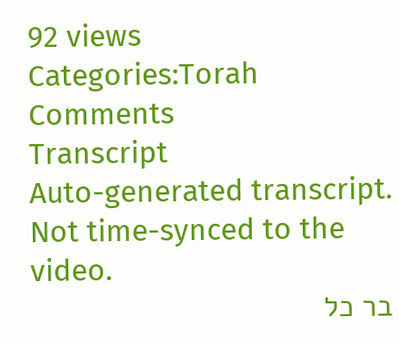92 views
Categories:Torah
Comments
Transcript
Auto-generated transcript. Not time-synced to the video.
בר כל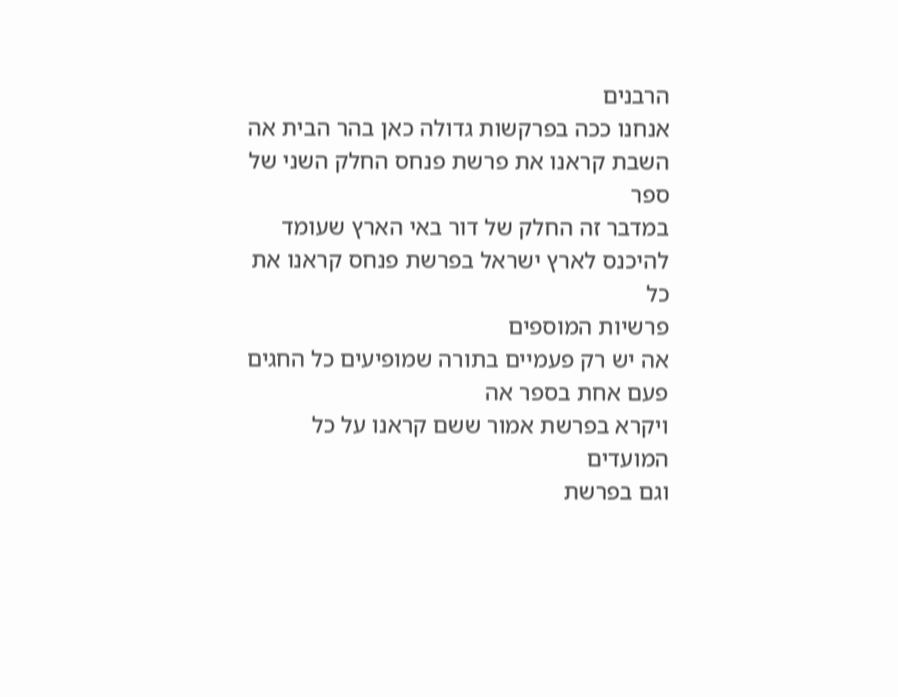הרבנים
אנחנו ככה בפרקשות גדולה כאן בהר הבית אה
השבת קראנו את פרשת פנחס החלק השני של ספר
במדבר זה החלק של דור באי הארץ שעומד
להיכנס לארץ ישראל בפרשת פנחס קראנו את כל
פרשיות המוספים
אה יש רק פעמיים בתורה שמופיעים כל החגים
פעם אחת בספר אה
ויקרא בפרשת אמור ששם קראנו על כל המועדים
וגם בפרשת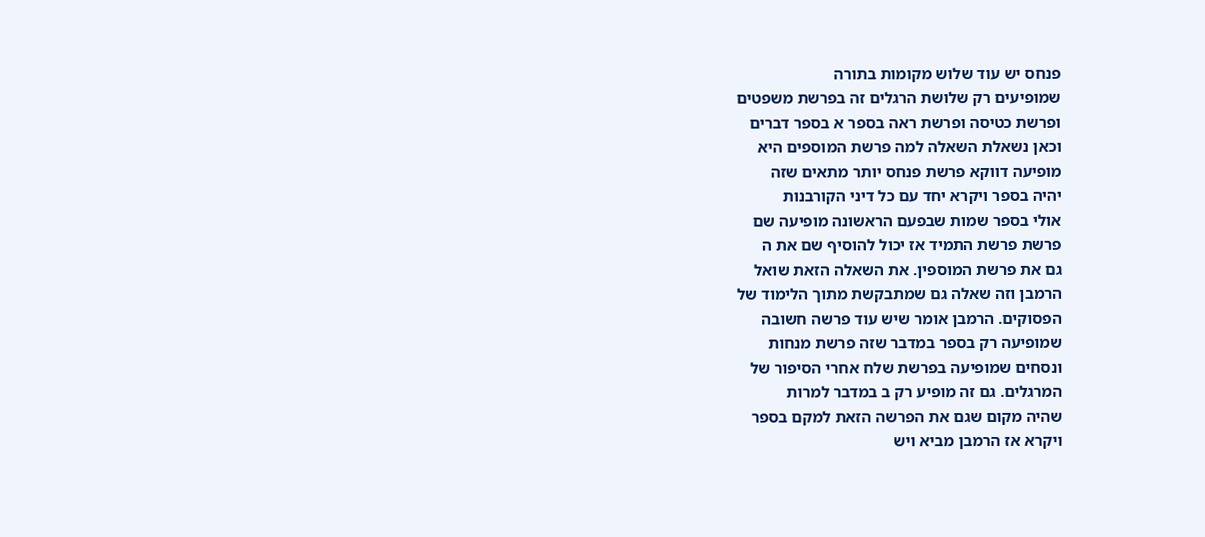פנחס יש עוד שלוש מקומות בתורה
שמופיעים רק שלושת הרגלים זה בפרשת משפטים
ופרשת כטיסה ופרשת ראה בספר א בספר דברים
וכאן נשאלת השאלה למה פרשת המוספים היא
מופיעה דווקא פרשת פנחס יותר מתאים שזה
יהיה בספר ויקרא יחד עם כל דיני הקורבנות
אולי בספר שמות שבפעם הראשונה מופיעה שם
פרשת פרשת התמיד אז יכול להוסיף שם את ה
גם את פרשת המוספין. את השאלה הזאת שואל
הרמבן וזה שאלה גם שמתבקשת מתוך הלימוד של
הפסוקים. הרמבן אומר שיש עוד פרשה חשובה
שמופיעה רק בספר במדבר שזה פרשת מנחות
ונסחים שמופיעה בפרשת שלח אחרי הסיפור של
המרגלים. גם זה מופיע רק ב במדבר למרות
שהיה מקום שגם את הפרשה הזאת למקם בספר
ויקרא אז הרמבן מביא ויש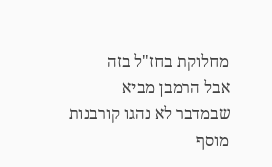מחלוקת בחז"ל בזה
אבל הרמבן מביא שבמדבר לא נהגו קורבנות
מוסף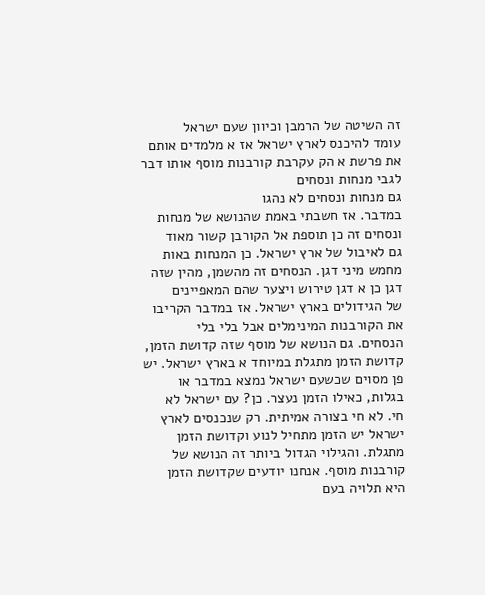זה השיטה של הרמבן וכיוון שעם ישראל
עומד להיכנס לארץ ישראל אז א מלמדים אותם
את פרשת א הק עקרבת קורבנות מוסף אותו דבר
לגבי מנחות ונסחים
גם מנחות ונסחים לא נהגו
במדבר. אז חשבתי באמת שהנושא של מנחות
ונסחים זה כן תוספת אל הקורבן קשור מאוד
גם לאיבול של ארץ ישראל. כן המנחות באות
מחמש מיני דגן. הנסחים זה מהשמן, מהין שזה
דגן כן א דגן טירוש ויצער שהם המאפיינים
של הגידולים בארץ ישראל. אז במדבר הקריבו
את הקורבנות המינימלים אבל בלי בלי
הנסחים. גם הנושא של מוסף שזה קדושת הזמן,
קדושת הזמן מתגלת במיוחד א בארץ ישראל. יש
פן מסוים שכשעם ישראל נמצא במדבר או
בגלות, כאילו הזמן נעצר. כן? עם ישראל לא
חי. לא חי בצורה אמיתית. רק שנכנסים לארץ
ישראל יש הזמן מתחיל לנוע וקדושת הזמן
מתגלת. והגילוי הגדול ביותר זה הנושא של
קורבנות מוסף. אנחנו יודעים שקדושת הזמן
היא תלויה בעם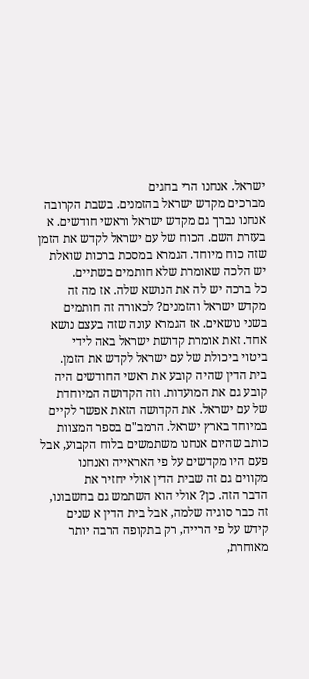ישראל. אנחנו הרי בחגים
מברכים מקדש ישראל בהזמנים. בשבת הקרובה
אנחנו נברך גם מקדש ישראל וראשי חודשים. א
בעזרת השם. הכוח של עם ישראל לקדש את הזמן
שזה כוח מיוחד. הגמרא במסכת ברכות שואלת
יש הלכה שאומרת שלא חותמים בשתיים.
כל ברכה יש לה את הנושא שלה. אז מה זה
מקדש ישראל והזמנים? לכאורה זה חותמים
בשני נושאים. אז הגמרא עונה שזה בעצם נושא
אחד. זאת אומרת קדושת ישראל באה לידי
ביטוי ביכולת של עם ישראל לקדש את הזמן.
בית הדין שהיה קובע את ראשי החודשים היה
קובע גם את המועדות. וזה הקדושה המיוחדת
של עם ישראל. את הקדושה הזאת אפשר לקיים
במיוחד בארץ ישראל. הרמב"ם בספר המצוות
כותב שהיום אנחנו משתמשים בלוח הקבוע, אבל
פעם היו מקדשים על פי האראייה ואנחנו
מקווים גם זה שבית הדין אולי יחזיר את
הדבר הזה. כן? אולי הוא השתמש גם בחשבונו,
זה כבר סוגיה שלמה, אבל בית הדין א שנים
קידש על פי הרייה, רק בתקופה הרבה יותר
מאוחרת,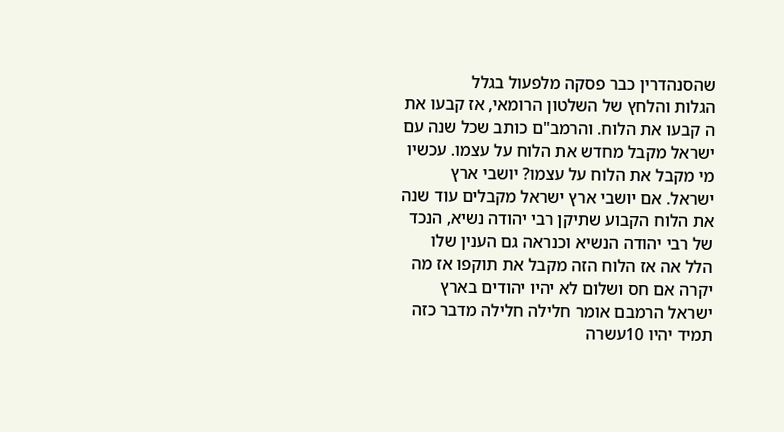שהסנהדרין כבר פסקה מלפעול בגלל
הגלות והלחץ של השלטון הרומאי, אז קבעו את
ה קבעו את הלוח. והרמב"ם כותב שכל שנה עם
ישראל מקבל מחדש את הלוח על עצמו. עכשיו
מי מקבל את הלוח על עצמו? יושבי ארץ
ישראל. אם יושבי ארץ ישראל מקבלים עוד שנה
את הלוח הקבוע שתיקן רבי יהודה נשיא, הנכד
של רבי יהודה הנשיא וכנראה גם הענין שלו
הלל אה אז הלוח הזה מקבל את תוקפו אז מה
יקרה אם חס ושלום לא יהיו יהודים בארץ
ישראל הרמבם אומר חלילה חלילה מדבר כזה
תמיד יהיו 10עשרה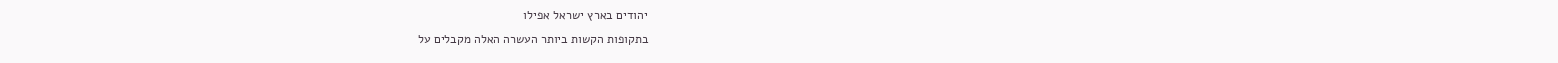יהודים בארץ ישראל אפילו
בתקופות הקשות ביותר העשרה האלה מקבלים על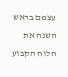עצמם בראש השנה את הלוח הקבוע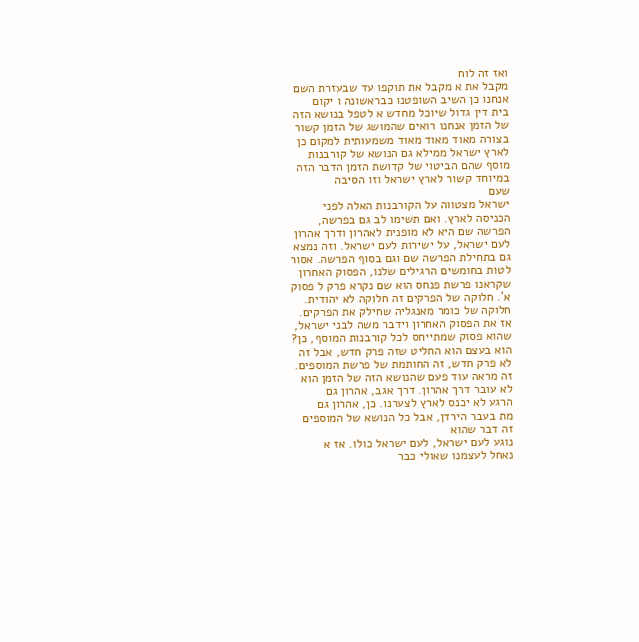ואז זה לוח
מקבל את א מקבל את תוקפו עד שבעזרת השם
אנחנו כן השיב השופטנו כבראשונה ו יקום
בית דין גדול שיוכל מחדש א לטפל בנושא הזה
של הזמן אנחנו רואים שהמושג של הזמן קשור
בצורה מאוד מאוד מאוד משמעותית למקום כן
לארץ ישראל ממילא גם הנושא של קורבנות
מוסף שהם הביטוי של קדושת הזמן הדבר הזה
במיוחד קשור לארץ ישראל וזו הסיבה
שעם
ישראל מצטווה על הקורבנות האלה לפני
הכניסה לארץ. ואם תשימו לב גם בפרשה,
הפרשה שם היא לא מופנית לאהרון ודרך אהרון
לעם ישראל, על ישירות לעם ישראל. וזה נמצא
גם בתחילת הפרשה שם וגם בסוף הפרשה. אסור
לטות בחומשים הרגילים שלנו, הפסוק האחרון
שקראנו פרשת פנחס הוא שם נקרא פרק ל פסוק
א'. חלוקה של הפרקים זה חלוקה לא יהודית.
חלוקה של כומר מאנגליה שחילק את הפרקים.
אז את הפסוק האחרון וידבר משה לבני ישראל,
שהוא פסוק שמתייחס לכל קורבנות המוסף, כן?
הוא בעצם הוא החליט שזה פרק חדש, אבל זה
לא פרק חדש, זה החותמת של פרשת המוספים.
זה מראה עוד פעם שהנושא הזה של הזמן הוא
לא עובר דרך אהרון. דרך אגב, אהרון גם
הרגע לא יכנס לארץ לצערנו. כן, אהרון גם
מת בעבר הירדן, אבל כל הנושא של המוספים
זה דבר שהוא
נוגע לעם ישראל, לעם ישראל כולו. אז א
נאחל לעצמנו שאולי כבר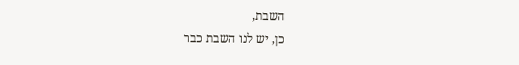השבת,
כן, יש לנו השבת כבר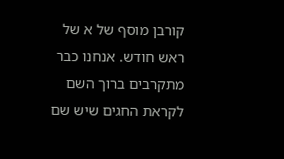קורבן מוסף של א של
ראש חודש. אנחנו כבר מתקרבים ברוך השם
לקראת החגים שיש שם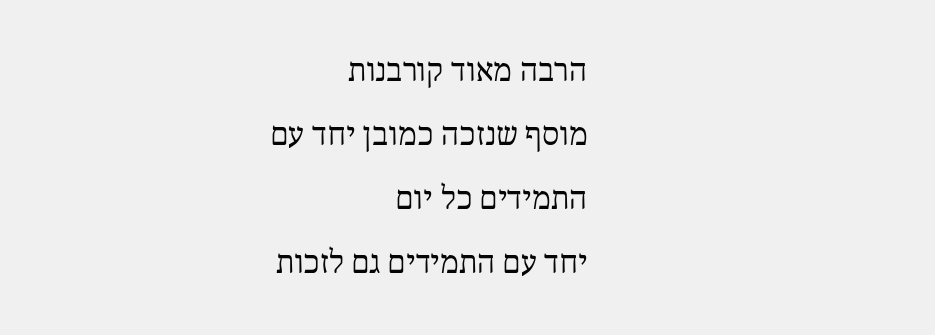הרבה מאוד קורבנות
מוסף שנזכה כמובן יחד עם התמידים כל יום
יחד עם התמידים גם לזכות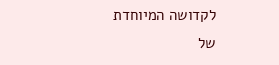לקדושה המיוחדת
של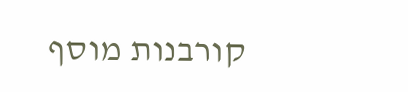קורבנות מוסף